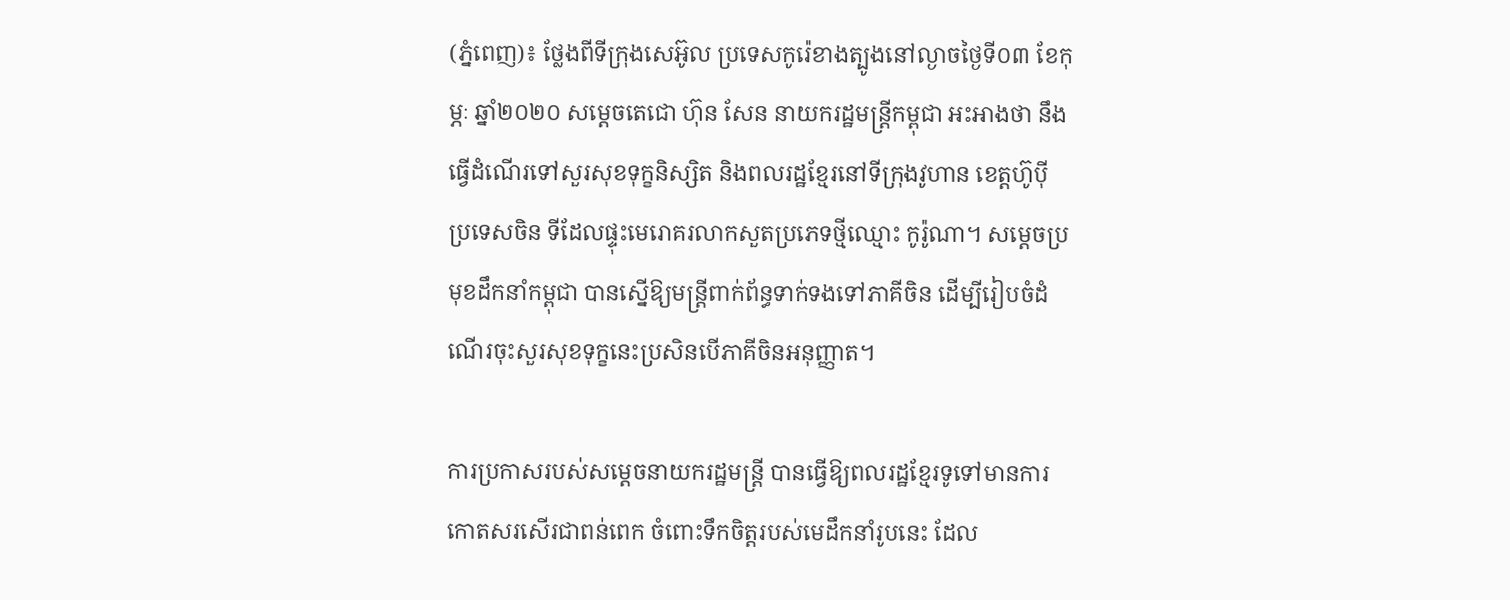(ភ្នំពេញ)៖ ថ្លែងពីទីក្រុងសេអ៊ូល ប្រទេសកូរ៉េខាងត្បូងនៅល្ងាចថ្ងៃទី០៣ ខែកុម្ភៈ ឆ្នាំ២០២០ សម្តេចតេជោ ហ៊ុន សែន នាយករដ្ឋមន្ត្រីកម្ពុជា អះអាងថា នឹងធ្វើដំណើរទៅសួរសុខទុក្ខនិស្សិត និងពលរដ្ឋខ្មែរនៅទីក្រុងវូហាន ខេត្តហ៊ូប៉ី ប្រទេសចិន ទីដែលផ្ទុះមេរោគរលាកសួតប្រភេទថ្មីឈ្មោះ កូរ៉ូណា។ សម្តេចប្រមុខដឹកនាំកម្ពុជា បានស្នើឱ្យមន្ត្រីពាក់ព័ន្ធទាក់ទងទៅភាគីចិន ដើម្បីរៀបចំដំណើរចុះសួរសុខទុក្ខនេះប្រសិនបើភាគីចិនអនុញ្ញាត។

ការប្រកាសរបស់សម្តេចនាយករដ្ឋមន្ត្រី បានធ្វើឱ្យពលរដ្ឋខ្មែរទូទៅមានការកោតសរសើរជាពន់ពេក ចំពោះទឹកចិត្តរបស់មេដឹកនាំរូបនេះ ដែល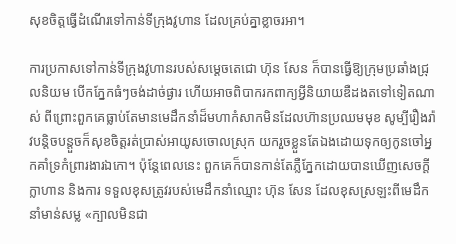សុខចិត្តធ្វើដំណើរទៅកាន់ទីក្រុងវូហាន ដែលគ្រប់គ្នាខ្លាចរអា។

ការប្រកាសទៅកាន់ទីក្រុងវូហានរបស់សម្តេចតេជោ ហ៊ុន សែន ក៏បានធ្វើឱ្យក្រុមប្រឆាំងជ្រុលនិយម បើកភ្នែកធំៗចង់ដាច់ផ្ងារ ហើយអាចពិបាករកពាក្យអ្វីនិយាយឌឺដងតទៅទៀតណាស់ ពីព្រោះពួកគេធ្លាប់តែមានមេដឹកនាំដ៏មហាកំសាកមិនដែលហ៊ានប្រឈមមុខ សូម្បីរឿងរ៉ាវបន្តិចបន្តួចក៏សុខចិត្តរត់ប្រាស់អាយូសចោលស្រុក យករួចខ្លួនតែឯងដោយទុកឲ្យកូនចៅអ្នកគាំទ្រកំព្រារងារឯកោ។ ប៉ុន្តែពេលនេះ ពួកគេក៏បានកាន់តែភ្លឺភ្នែកដោយបានឃើញសេចក្តីក្លាហាន និងការ ទទួលខុសត្រូវរបស់មេដឹកនាំឈ្មោះ ហ៊ុន សែន ដែលខុសស្រឡះពីមេដឹកនាំមាន់សម្ល «ក្បាលមិនជា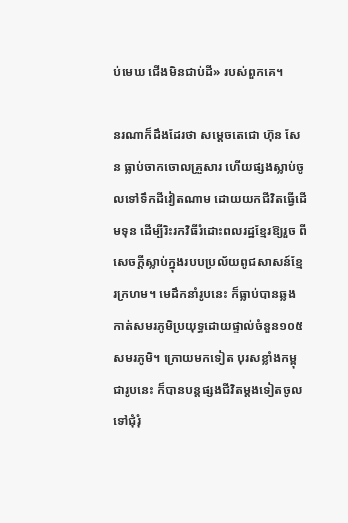ប់មេឃ ជើងមិនជាប់ដី» របស់ពួកគេ។

នរណាក៏ដឹងដែរថា សម្តេចតេជោ ហ៊ុន សែន ធ្លាប់ចាកចោលគ្រួសារ ហើយផ្សងស្លាប់ចូលទៅទឹកដីវៀតណាម ដោយយកជីវិតធ្វើដើមទុន ដើម្បីរិះរកវិធីរំដោះពលរដ្ឋខ្មែរឱ្យរួច ពីសេចក្តីស្លាប់ក្នុងរបបប្រល័យពូជសាសន៍ខ្មែរក្រហម។ មេដឹកនាំរូបនេះ ក៏ធ្លាប់បានឆ្លងកាត់សមរភូមិប្រយុទ្ធដោយផ្ទាល់ចំនួន១០៥សមរភូមិ។ ក្រោយមកទៀត បុរសខ្លាំងកម្ពុជារូបនេះ ក៏បានបន្តផ្សងជីវិតម្តងទៀតចូលទៅជុំរុំ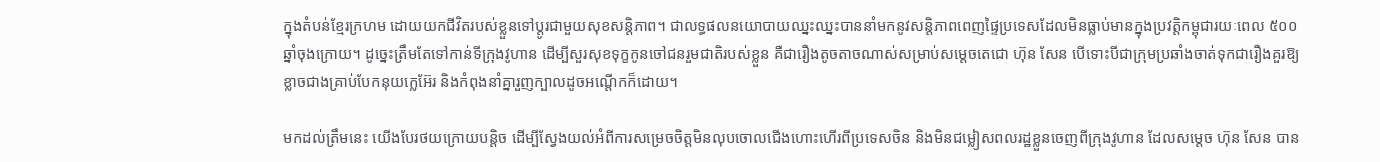ក្នុងតំបន់ខ្មែរក្រហម ដោយយកជីវិតរបស់ខ្លួនទៅប្តូរជាមួយសុខសន្តិភាព។ ជាលទ្ធផលនយោបាយឈ្នះឈ្នះបាននាំមកនូវសន្តិភាពពេញផ្ទៃប្រទេសដែលមិនធ្លាប់មានក្នុងប្រវត្តិកម្ពុជារយៈពេល ៥០០ឆ្នាំចុងក្រោយ។ ដូច្នេះត្រឹមតែទៅកាន់ទីក្រុងវូហាន ដើម្បីសួរសុខទុក្ខកូនចៅជនរួមជាតិរបស់ខ្លួន គឺជារឿងតូចតាចណាស់សម្រាប់សម្តេចតេជោ ហ៊ុន សែន បើទោះបីជាក្រុមប្រឆាំងចាត់ទុកជារឿងគួរឱ្យខ្លាចជាងគ្រាប់បែកនុយក្លេអ៊ែរ និងកំពុងនាំគ្នារួញក្បាលដូចអណ្តើកក៏ដោយ។

មកដល់ត្រឹមនេះ យើងបែរថយក្រោយបន្តិច ដើម្បីស្វែងយល់អំពីការសម្រេចចិត្តមិនលុបចោលជើងហោះហើរពីប្រទេសចិន និងមិនជម្លៀសពលរដ្ឋខ្លួនចេញពីក្រុងវូហាន ដែលសម្តេច ហ៊ុន សែន បាន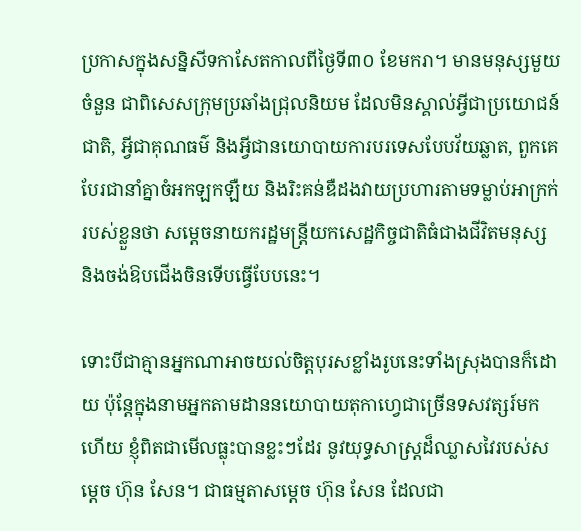ប្រកាសក្នុងសន្និសីទកាសែតកាលពីថ្ងៃទី៣០ ខែមករា។ មានមនុស្សមួយចំនួន ជាពិសេសក្រុមប្រឆាំងជ្រុលនិយម ដែលមិនស្គាល់អ្វីជាប្រយោជន៍ជាតិ, អ្វីជាគុណធម៌ និងអ្វីជានយោបាយការបរទេសបែបវ័យឆ្លាត, ពួកគេបែរជានាំគ្នាចំអកឡកឡឺយ និងរិះគន់ឌឺដងវាយប្រហារតាមទម្លាប់អាក្រក់របស់ខ្លួនថា សម្តេចនាយករដ្ឋមន្ត្រីយកសេដ្ឋកិច្ចជាតិធំជាងជីវិតមនុស្ស និងចង់ឱបជើងចិនទើបធ្វើបែបនេះ។

ទោះបីជាគ្មានអ្នកណាអាចយល់ចិត្តបុរសខ្លាំងរូបនេះទាំងស្រុងបានក៏ដោយ ប៉ុន្តែក្នុងនាមអ្នកតាមដាននយោបាយតុកាហ្វេជាច្រើនទសវត្សរ៍មកហើយ ខ្ញុំពិតជាមើលធ្លុះបានខ្លះៗដែរ នូវយុទ្ធសាស្ត្រដ៏ឈ្លាសវៃរបស់សម្តេច ហ៊ុន សែន។ ជាធម្មតាសម្តេច ហ៊ុន សែន ដែលជា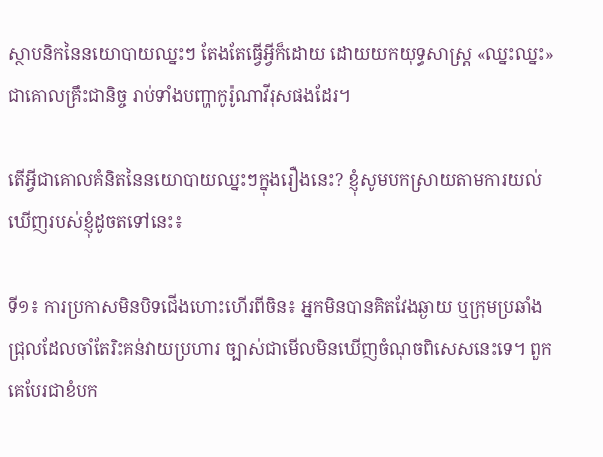ស្ថាបនិកនៃនយោបាយឈ្នះៗ តែងតែធ្វើអ្វីក៏ដោយ ដោយយកយុទ្ធសាស្ត្រ «ឈ្នះឈ្នះ» ជាគោលគ្រឹះជានិច្ច រាប់ទាំងបញ្ហាកូរ៉ូណាវីរុសផងដែរ។

តើអ្វីជាគោលគំនិតនៃនយោបាយឈ្នះៗក្នុងរឿងនេះ? ខ្ញុំសូមបកស្រាយតាមការយល់ឃើញរបស់ខ្ញុំដូចតទៅនេះ៖

ទី១៖ ការប្រកាសមិនបិទជើងហោះហើរពីចិន៖ អ្នកមិនបានគិតវែងឆ្ងាយ ឬក្រុមប្រឆាំងជ្រុលដែលចាំតែរិះគន់វាយប្រហារ ច្បាស់ជាមើលមិនឃើញចំណុចពិសេសនេះទេ។ ពួកគេបែរជាខំបក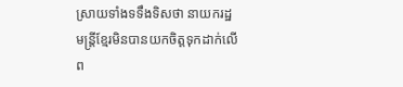ស្រាយទាំងទទឹងទិសថា នាយករដ្ឋមន្ត្រីខ្មែរមិនបានយកចិត្តទុកដាក់លើព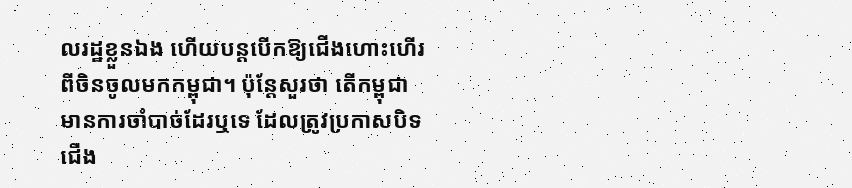លរដ្ឋខ្លួនឯង ហើយបន្តបើកឱ្យជើងហោះហើរពីចិនចូលមកកម្ពុជា។ ប៉ុន្តែសួរថា តើកម្ពុជា មានការចាំបាច់ដែរឬទេ ដែលត្រូវប្រកាសបិទជើង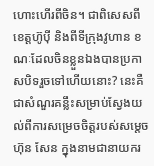ហោះហើរពីចិន។ ជាពិសេសពីខេត្តហ៊ូប៉ី និងពីទីក្រុងវូហាន ខណៈដែលចិនខ្លួនឯងបានប្រកាសបិទរួចទៅហើយនោះ? នេះគឺជាសំណួរគន្លឹះសម្រាប់ស្វែងយល់ពីការសម្រេចចិត្តរបស់សម្តេច ហ៊ុន សែន ក្នុងនាមជានាយករ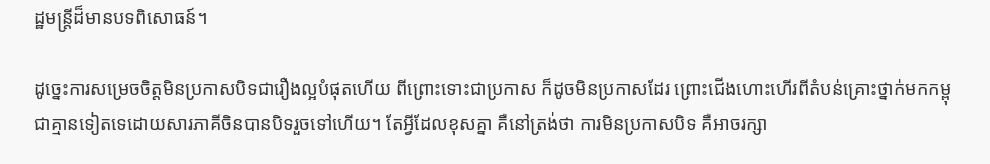ដ្ឋមន្ត្រីដ៏មានបទពិសោធន៍។

ដូច្នេះការសម្រេចចិត្តមិនប្រកាសបិទជារឿងល្អបំផុតហើយ ពីព្រោះទោះជាប្រកាស ក៏ដូចមិនប្រកាសដែរ ព្រោះជើងហោះហើរពីតំបន់គ្រោះថ្នាក់មកកម្ពុជាគ្មានទៀតទេដោយសារភាគីចិនបានបិទរួចទៅហើយ។ តែអ្វីដែលខុសគ្នា គឺនៅត្រង់ថា ការមិនប្រកាសបិទ គឺអាចរក្សា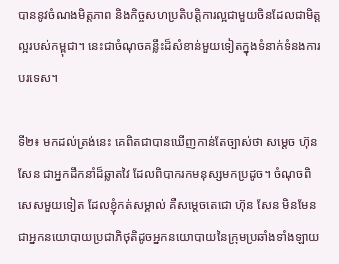បាននូវចំណងមិត្តភាព និងកិច្ចសហប្រតិបត្តិការល្អជាមួយចិនដែលជាមិត្តល្អរបស់កម្ពុជា។ នេះជាចំណុចគន្លឹះដ៏សំខាន់មួយទៀតក្នុងទំនាក់ទំនងការបរទេស។

ទី២៖ មកដល់ត្រង់នេះ គេពិតជាបានឃើញកាន់តែច្បាស់ថា សម្តេច ហ៊ុន សែន ជាអ្នកដឹកនាំដ៏ឆ្លាតវៃ ដែលពិបាករកមនុស្សមកប្រដូច។ ចំណុចពិសេសមួយទៀត ដែលខ្ញុំកត់សម្គាល់ គឺសម្តេចតេជោ ហ៊ុន សែន មិនមែនជាអ្នកនយោបាយប្រជាភិថុតិដូចអ្នកនយោបាយនៃក្រុមប្រឆាំងទាំងឡាយ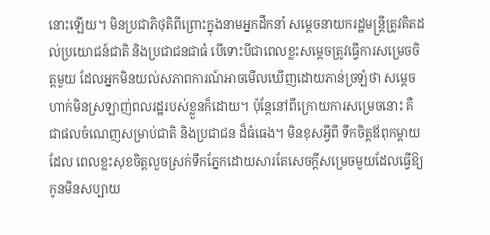នោះឡើយ។ មិនប្រជាភិថុតិពីព្រោះក្នុងនាមអ្នកដឹកនាំ សម្តេចនាយករដ្ឋមន្ត្រីត្រូវគិតដល់ប្រយោជន៍ជាតិ និងប្រជាជនជាធំ បើទោះបីជាពេលខ្លះសម្តេចត្រូវធ្វើការសម្រេចចិត្តមួយ ដែលអ្នកមិនយល់សភាពការណ៍អាចមើលឃើញដោយភាន់ច្រឡំថា សម្តេចហាក់មិនស្រឡាញ់ពលរដ្ឋរបស់ខ្លួនក៏ដោយ។ ប៉ុន្តែនៅពីក្រោយការសម្រេចនោះ គឺជាផលចំណេញសម្រាប់ជាតិ និងប្រជាជន ដ៏ធំធេង។ មិនខុសអ្វីពី ទឹកចិត្តឪពុកម្តាយដែល ពេលខ្លះសុខចិត្តលួចស្រក់ទឹកភ្នែកដោយសារតែសេចក្តីសម្រេចមួយដែលធ្វើឱ្យកូនមិនសប្បាយ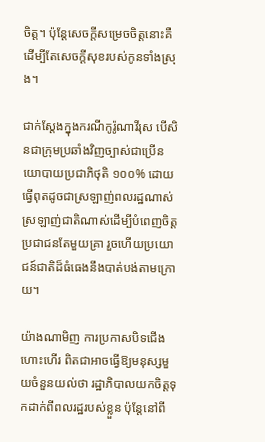ចិត្ត។ ប៉ុន្តែសេចក្តីសម្រេចចិត្តនោះគឺដើម្បីតែសេចក្តីសុខរបស់កូនទាំងស្រុង។

ជាក់ស្តែងក្នុងករណីកូរ៉ូណាវីរុស បើសិនជាក្រុមប្រឆាំងវិញច្បាស់ជាប្រើនយោបាយប្រជាភិថុតិ ១០០% ដោយធ្វើពុតដូចជាស្រឡាញ់ពលរដ្ឋណាស់ ស្រឡាញ់ជាតិណាស់ដើម្បីបំពេញចិត្តប្រជាជនតែមួយគ្រា រួចហើយប្រយោជន៍ជាតិដ៏ធំធេងនឹងបាត់បង់តាមក្រោយ។

យ៉ាងណាមិញ ការប្រកាសបិទជើងហោះហើរ ពិតជាអាចធ្វើឱ្យមនុស្សមួយចំនួនយល់ថា រដ្ឋាភិបាលយកចិត្តទុកដាក់ពីពលរដ្ឋរបស់ខ្លួន ប៉ុន្តែនៅពី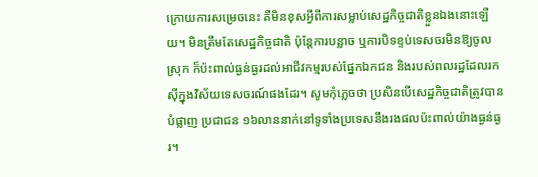ក្រោយការសម្រេចនេះ គឺមិនខុសអ្វីពីការសម្លាប់សេដ្ឋកិច្ចជាតិខ្លួនឯងនោះឡើយ។ មិនត្រឹមតែសេដ្ឋកិច្ចជាតិ ប៉ុន្តែការបន្លាច ឬការបិទខ្ទប់ទេសចរមិនឱ្យចូលស្រុក ក៏ប៉ះពាល់ធ្ងន់ធ្ងរដល់អាជីវកម្មរបស់ផ្នែកឯកជន និងរបស់ពលរដ្ឋដែលរកស៊ីក្នុងវិស័យទេសចរណ៍ផងដែរ។ សូមកុំភ្លេចថា ប្រសិនបើសេដ្ឋកិច្ចជាតិត្រូវបានបំផ្លាញ ប្រជាជន ១៦លាននាក់នៅទូទាំងប្រទេសនឹងរងផលប៉ះពាល់យ៉ាងធ្ងន់ធ្ងរ។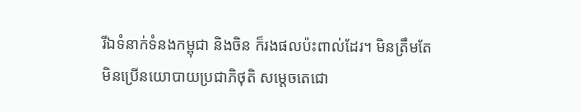រីឯទំនាក់ទំនងកម្ពុជា និងចិន ក៏រងផលប៉ះពាល់ដែរ។ មិនត្រឹមតែមិនប្រើនយោបាយប្រជាភិថុតិ សម្តេចតេជោ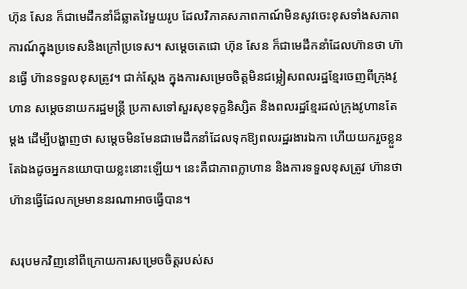ហ៊ុន សែន ក៏ជាមេដឹកនាំដ៏ឆ្លាតវៃមួយរូប ដែលវិភាគសភាពកាណ៍មិនសូវចេះខុសទាំងសភាពការណ៍ក្នុងប្រទេសនិងក្រៅប្រទេស។ សម្តេចតេជោ ហ៊ុន សែន ក៏ជាមេដឹកនាំដែលហ៊ានថា ហ៊ានធ្វើ ហ៊ានទទួលខុសត្រូវ។ ជាក់ស្តែង ក្នុងការសម្រេចចិត្តមិនជម្លៀសពលរដ្ឋខ្មែរចេញពីក្រុងវូហាន សម្តេចនាយករដ្ឋមន្ត្រី ប្រកាសទៅសួរសុខទុក្ខនិស្សិត និងពលរដ្ឋខ្មែរដល់ក្រុងវូហានតែម្តង ដើម្បីបង្ហាញថា សម្តេចមិនមែនជាមេដឹកនាំដែលទុកឱ្យពលរដ្ឋរងារឯកា ហើយយករួចខ្លួនតែឯងដូចអ្នកនយោបាយខ្លះនោះឡើយ។ នេះគឺជាភាពក្លាហាន និងការទទួលខុសត្រូវ ហ៊ានថា ហ៊ានធ្វើដែលកម្រមាននរណាអាចធ្វើបាន។

សរុបមកវិញនៅពីក្រោយការសម្រេចចិត្តរបស់ស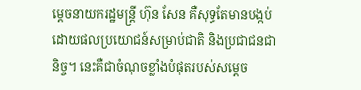ម្តេចនាយករដ្ឋមន្ត្រី ហ៊ុន សែន គឺសុទ្ធតែមានបង្កប់ដោយផលប្រយោជន៍សម្រាប់ជាតិ និងប្រជាជនជានិច្ច។ នេះគឺជាចំណុចខ្លាំងបំផុតរបស់សម្តេច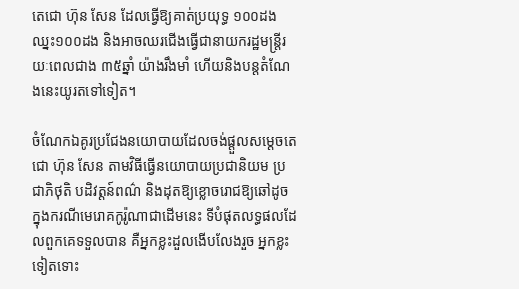តេជោ ហ៊ុន សែន ដែលធ្វើឱ្យគាត់ប្រយុទ្ធ ១០០ដង ឈ្នះ១០០ដង និងអាចឈរជើងធ្វើជានាយករដ្ឋមន្ត្រីរយៈពេលជាង ៣៥ឆ្នាំ យ៉ាងរឹងមាំ ហើយនិងបន្តតំណែងនេះយូរតទៅទៀត។

ចំណែកឯគូរប្រជែងនយោបាយដែលចង់ផ្តួលសម្តេចតេជោ ហ៊ុន សែន តាមវិធីធ្វើនយោបាយប្រជានិយម ប្រជាភិថុតិ បដិវត្តន៍ពណ៌ និងដុតឱ្យខ្លោចរោជឱ្យឆៅដូចក្នុងករណីមេរោគកូរ៉ូណាជាដើមនេះ ទីបំផុតលទ្ធផលដែលពួកគេទទួលបាន គឺអ្នកខ្លះដួលងើបលែងរួច អ្នកខ្លះទៀតទោះ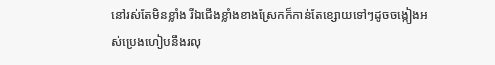នៅរស់តែមិនខ្លាំង រីឯជើងខ្លាំងខាងស្រែកក៏កាន់តែខ្សោយទៅៗដូចចង្កៀងអស់ប្រេងហៀបនឹងរលុ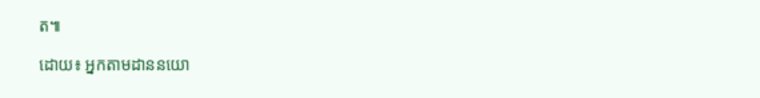ត៕

ដោយ៖ អ្នកតាមដាននយោ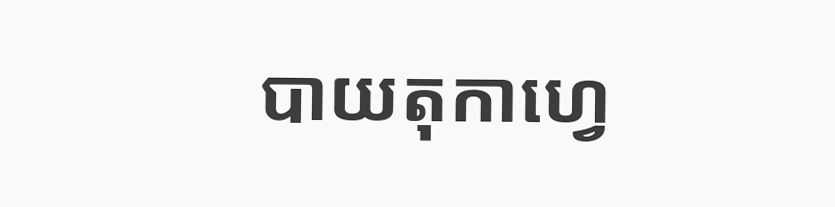បាយតុកាហ្វេ